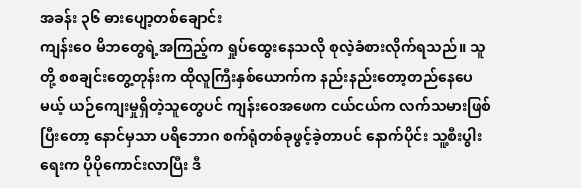အခန်း ၃၆ ဓားပျော့တစ်ချောင်း
ကျန်းဝေ မိဘတွေရဲ့အကြည့်က ရှုပ်ထွေးနေသလို စုလဲ့ခံစားလိုက်ရသည်။ သူတို့ စစချင်းတွေ့တုန်းက ထိုလူကြီးနှစ်ယောက်က နည်းနည်းတော့တည်နေပေမယ့် ယဉ်ကျေးမှုရှိတဲ့သူတွေပင် ကျန်းဝေအဖေက ငယ်ငယ်က လက်သမားဖြစ်ပြီးတော့ နောင်မှသာ ပရိဘောဂ စက်ရုံတစ်ခုဖွင့်ခဲ့တာပင် နောက်ပိုင်း သူ့စီးပွါးရေးက ပိုပိုကောင်းလာပြီး ဒီ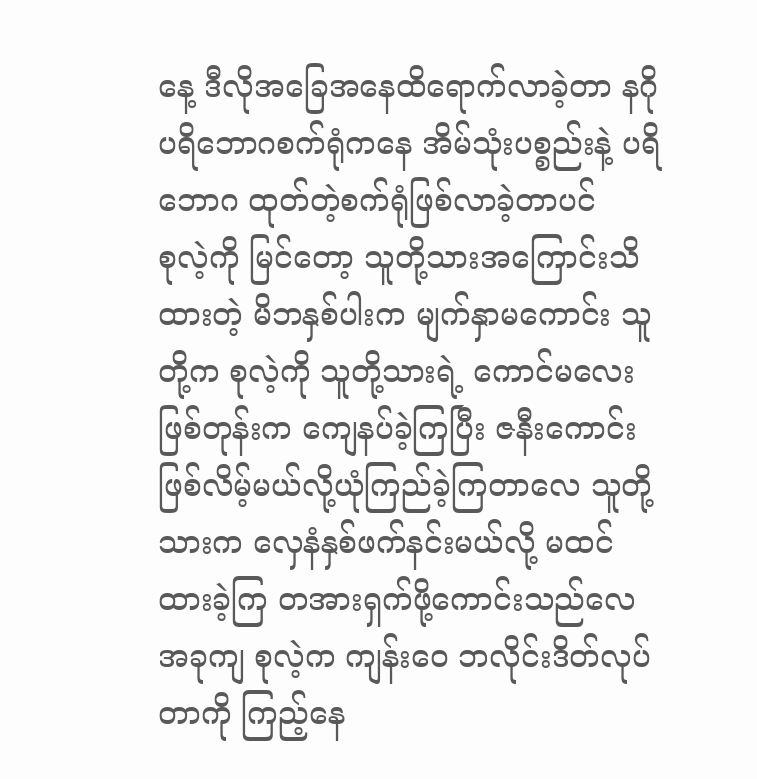နေ့ ဒီလိုအခြေအနေထိရောက်လာခဲ့တာ နဂို ပရိဘောဂစက်ရုံကနေ အိမ်သုံးပစ္စည်းနဲ့ ပရိဘောဂ ထုတ်တဲ့စက်ရုံဖြစ်လာခဲ့တာပင်
စုလဲ့ကို မြင်တော့ သူတို့သားအကြောင်းသိထားတဲ့ မိဘနှစ်ပါးက မျက်နှာမကောင်း သူတို့က စုလဲ့ကို သူတို့သားရဲ့ ကောင်မလေးဖြစ်တုန်းက ကျေနပ်ခဲ့ကြပြီး ဇနီးကောင်းဖြစ်လိမ့်မယ်လို့ယုံကြည်ခဲ့ကြတာလေ သူတို့သားက လှေနံနှစ်ဖက်နင်းမယ်လို့ မထင်ထားခဲ့ကြ တအားရှက်ဖို့ကောင်းသည်လေ အခုကျ စုလဲ့က ကျန်းဝေ ဘလိုင်းဒိတ်လုပ်တာကို ကြည့်နေ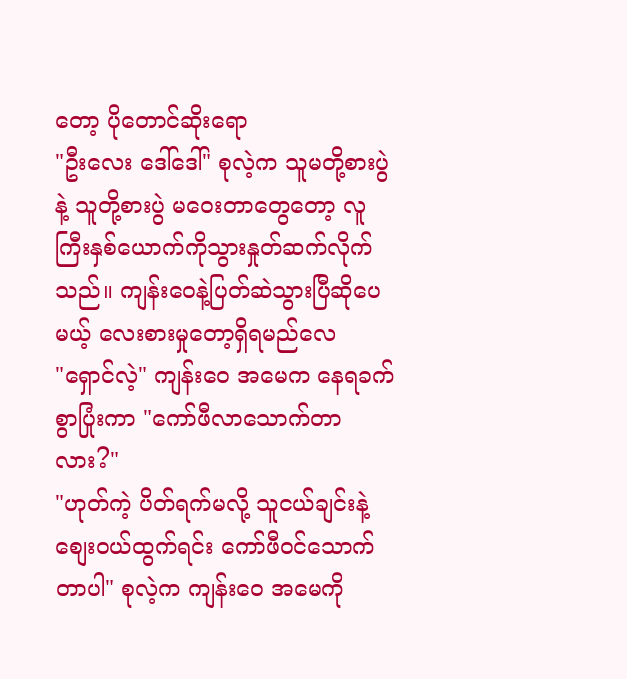တော့ ပိုတောင်ဆိုးရော
"ဦးလေး ဒေါ်ဒေါ်" စုလဲ့က သူမတို့စားပွဲနဲ့ သူတို့စားပွဲ မဝေးတာတွေတော့ လူကြီးနှစ်ယောက်ကိုသွားနှုတ်ဆက်လိုက်သည်။ ကျန်းဝေနဲ့ပြတ်ဆဲသွားပြီဆိုပေမယ့် လေးစားမှုတော့ရှိရမည်လေ
"ရှောင်လဲ့" ကျန်းဝေ အမေက နေရခက်စွာပြုံးကာ "ကော်ဖီလာသောက်တာလား?"
"ဟုတ်ကဲ့ ပိတ်ရက်မလို့ သူငယ်ချင်းနဲ့ စျေးဝယ်ထွက်ရင်း ကော်ဖီဝင်သောက်တာပါ" စုလဲ့က ကျန်းဝေ အမေကို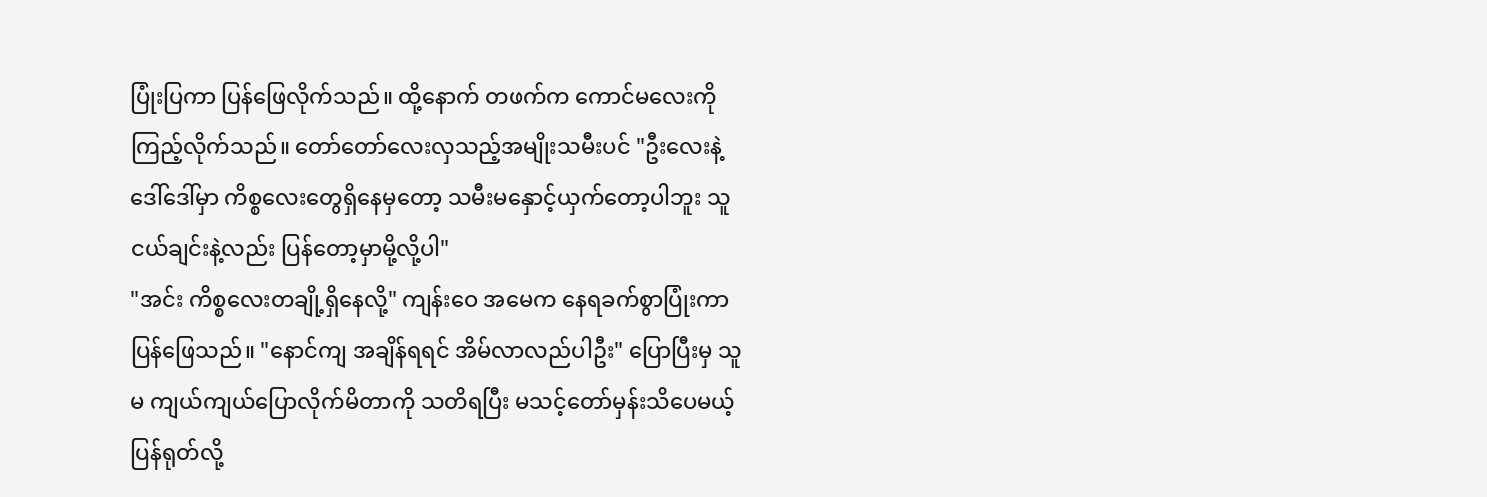ပြုံးပြကာ ပြန်ဖြေလိုက်သည်။ ထို့နောက် တဖက်က ကောင်မလေးကိုကြည့်လိုက်သည်။ တော်တော်လေးလှသည့်အမျိုးသမီးပင် "ဦးလေးနဲ့ဒေါ်ဒေါ်မှာ ကိစ္စလေးတွေရှိနေမှတော့ သမီးမနှောင့်ယှက်တော့ပါဘူး သူငယ်ချင်းနဲ့လည်း ပြန်တော့မှာမို့လို့ပါ"
"အင်း ကိစ္စလေးတချို့ရှိနေလို့" ကျန်းဝေ အမေက နေရခက်စွာပြုံးကာ ပြန်ဖြေသည်။ "နောင်ကျ အချိန်ရရင် အိမ်လာလည်ပါဦး" ပြောပြီးမှ သူမ ကျယ်ကျယ်ပြောလိုက်မိတာကို သတိရပြီး မသင့်တော်မှန်းသိပေမယ့် ပြန်ရုတ်လို့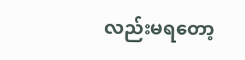လည်းမရတော့